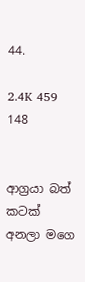44.

2.4K 459 148


ආග්‍රයා බත් කටක් අනලා මගෙ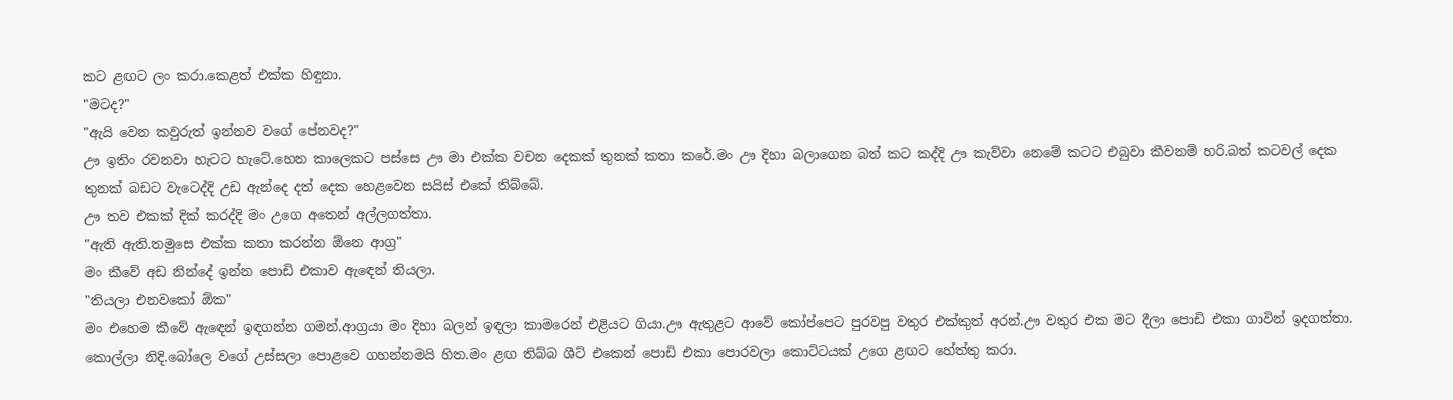කට ළඟට ලං කරා.කෙළත් එක්ක හිඳුනා.
"මටද?"
"ඇයි වෙන කවුරුත් ඉන්නව වගේ පේනවද?"
ඌ ඉතිං රවනවා හැටට හැටේ.හෙන කාලෙකට පස්සෙ ඌ මා එක්ක වචන දෙකක් තුනක් කතා කරේ.මං ඌ දිහා බලාගෙන බත් කට කද්දි ඌ කැව්වා නෙමේ කටට එබුවා කීවනම් හරි.බත් කටවල් දෙක තුනක් බඩට වැටෙද්දි උඩ ඇන්දෙ දත් දෙක හෙළවෙන සයිස් එකේ තිබ්බේ.
ඌ තව එකක් දික් කරද්දි මං උගෙ අතෙන් අල්ලගත්තා.
"ඇති ඇති.තමුසෙ එක්ක කතා කරන්න ඕනෙ ආග්‍ර"
මං කීවේ අඩ නින්දේ ඉන්න පොඩි එකාව ඇඳෙන් තියලා.
"තියලා එනවකෝ ඕක"
මං එහෙම කීවේ ඇඳෙන් ඉඳගන්න ගමන්.ආග්‍රයා මං දිහා බලන් ඉඳලා කාමරෙන් එළියට ගියා.ඌ ඇතුළට ආවේ කෝප්පෙට පුරවපු වතුර එක්කුත් අරන්.ඌ වතුර එක මට දීලා පොඩි එකා ගාවින් ඉදගත්තා.
කොල්ලා නිදි.බෝලෙ වගේ උස්සලා පොළවෙ ගහන්නමයි හිත.මං ළඟ තිබ්බ ශීට් එකෙන් පොඩි එකා පොරවලා කොට්ටයක් උගෙ ළඟට හේත්තු කරා.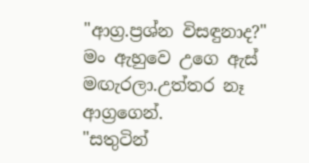"ආග්‍ර.ප්‍රශ්න විසඳුනාද?"
මං ඇහුවෙ උගෙ ඇස් මඟැරලා.උත්තර නෑ ආග්‍රගෙන්.
"සතුටින්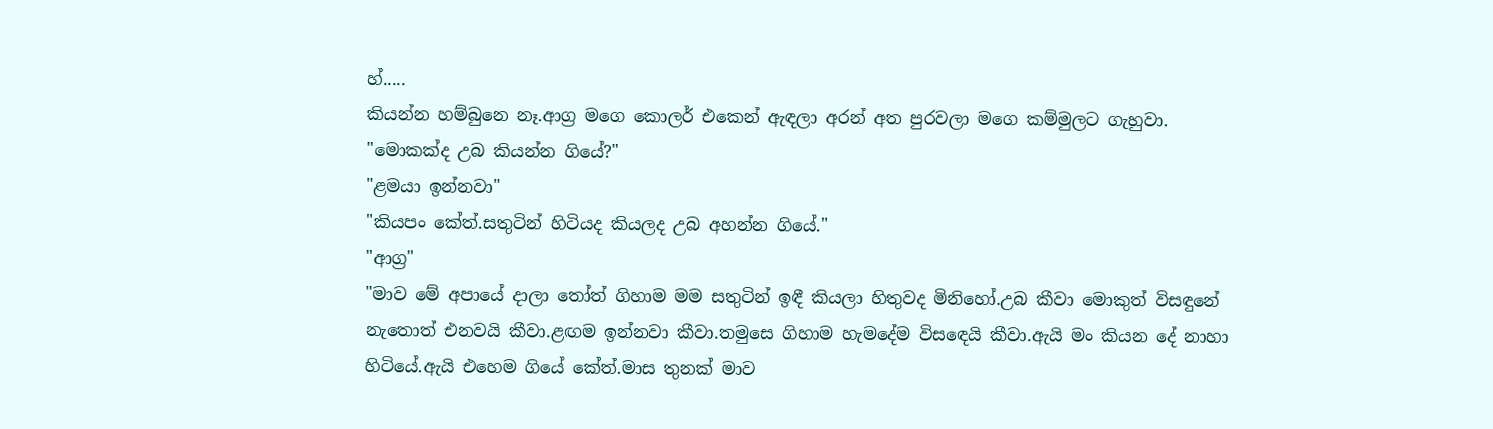හ්.....
කියන්න හම්බුනෙ නෑ.ආග්‍ර මගෙ කොලර් එකෙන් ඇඳලා අරන් අත පුරවලා මගෙ කම්මුලට ගැහුවා.
"මොකක්ද උබ කියන්න ගියේ?"
"ළමයා ඉන්නවා"
"කියපං කේත්.සතුටින් හිටියද කියලද උබ අහන්න ගියේ."
"ආග්‍ර"
"මාව මේ අපායේ දාලා තෝත් ගිහාම මම සතුටින් ඉඳී කියලා හිතුවද මිනිහෝ.උබ කීවා මොකුත් විසඳුනේ නැතොත් එනවයි කීවා.ළඟම ඉන්නවා කීවා.තමුසෙ ගිහාම හැමදේම විසඳෙයි කීවා.ඇයි මං කියන දේ නාහා හිටියේ.ඇයි එහෙම ගියේ කේත්.මාස තුනක් මාව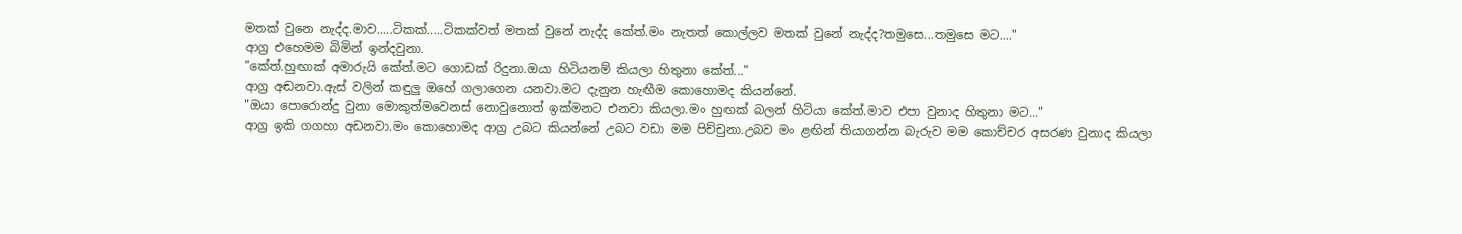මතක් වුනෙ නැද්ද.මාව.....ටිකක්.....ටිකක්වත් මතක් වුනේ නැද්ද කේත්.මං නැතත් කොල්ලව මතක් වුනේ නැද්ද?තමුසෙ...තමුසෙ මට...."
ආග්‍ර එහෙමම බිමින් ඉන්දවුනා.
"කේත්.හුඟාක් අමාරුයි කේත්.මට ගොඩක් රිදුනා.ඔයා හිටියනම් කියලා හිතුනා කේත්..."
ආග්‍ර අඬනවා.ඇස් වලින් කඳුලු ඔහේ ගලාගෙන යනවා.මට දැනුන හැඟීම කොහොමද කියන්නේ.
"ඔයා පොරොන්දු වුනා මොකුත්මවෙනස් නොවුනොත් ඉක්මනට එනවා කියලා.මං හුඟක් බලන් හිටියා කේත්.මාව එපා වුනාද හිතුනා මට..."
ආග්‍ර ඉකි ගගහා අඩනවා.මං කොහොමද ආග්‍ර උබට කියන්නේ උබට වඩා මම පිච්චුනා.උබව මං ළඟින් තියාගන්න බැරුව මම කොච්චර අසරණ වුනාද කියලා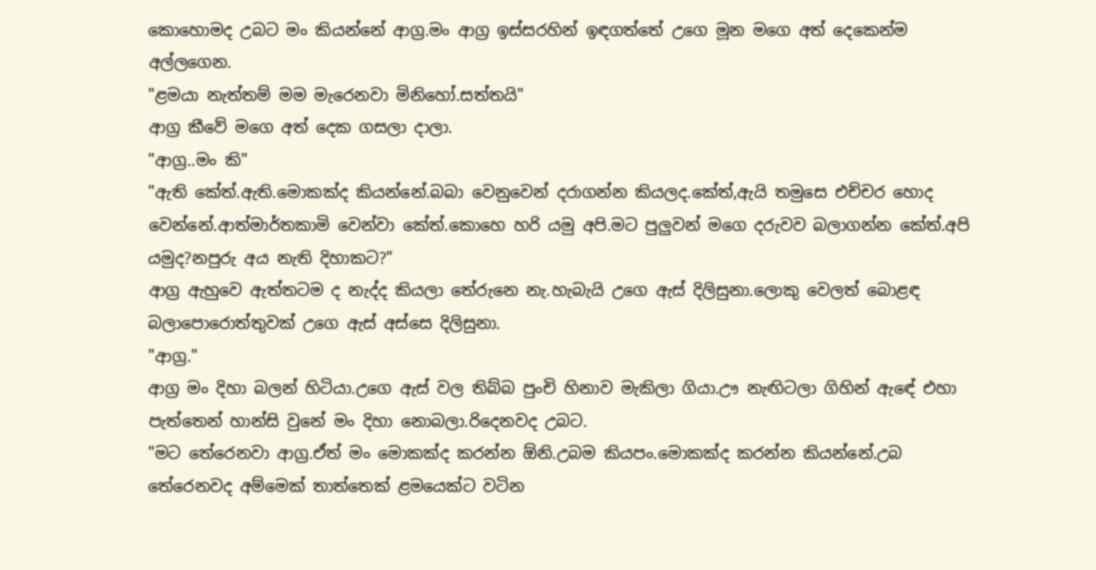කොහොමද උබට මං කියන්නේ ආග්‍ර.මං ආග්‍ර ඉස්සරහින් ඉඳගත්තේ උගෙ මූන මගෙ අත් දෙකෙන්ම අල්ලගෙන.
"ළමයා නැත්තම් මම මැරෙනවා මිනිහෝ.සත්තයි"
ආග්‍ර කීවේ මගෙ අත් දෙක ගසලා දාලා.
"ආග්‍ර..මං කි"
"ඇති කේත්.ඇති.මොකක්ද කියන්නේ.බබා වෙනුවෙන් දරාගන්න කියලද.කේත්,ඇයි තමුසෙ එච්චර හොද වෙන්නේ.ආත්මාර්තකාමි වෙන්වා කේත්.කොහෙ හරි යමු අපි.මට පුලුවන් මගෙ දරුවව බලාගන්න කේත්.අපි යමුද?නපුරු අය නැති දිහාකට?"
ආග්‍ර ඇහුවෙ ඇත්තටම ද නැද්ද කියලා තේරුනෙ නැ.හැබැයි උගෙ ඇස් දිලිසුනා.ලොකු වෙලත් බොළඳ බලාපොරොත්තුවක් උගෙ ඇස් අස්සෙ දිලිසුනා.
"ආග්‍ර."
ආග්‍ර මං දිහා බලන් හිටියා.උගෙ ඇස් වල තිබ්බ පුංචි හිනාව මැකිලා ගියා.ඌ නැඟිටලා ගිහින් ඇඳේ එහා පැත්තෙන් හාන්සි වුනේ මං දිහා නොබලා.රිදෙනවද උබට.
"මට තේරෙනවා ආග්‍ර.ඒත් මං මොකක්ද කරන්න ඕනි.උබම කියපං.මොකක්ද කරන්න කියන්නේ.උබ තේරෙනවද අම්මෙක් තාත්තෙක් ළමයෙක්ට වටින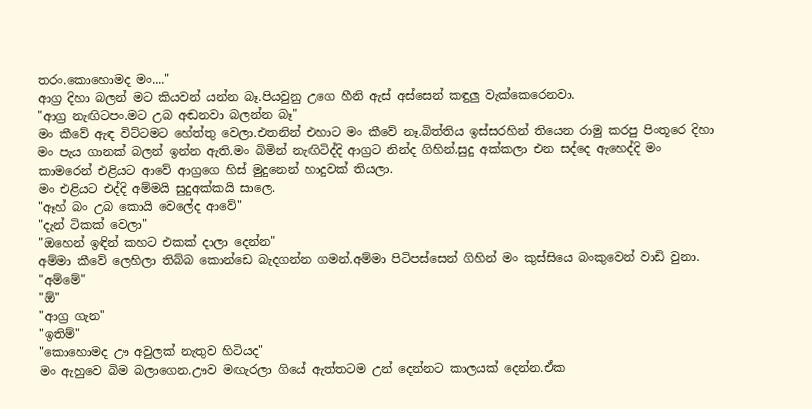තරං.කොහොමද මං...."
ආග්‍ර දිහා බලන් මට කියවන්‍ යන්න බෑ.පියවුනු උගෙ හීනි ඇස් අස්සෙන් කඳුලු වැක්කෙරෙනවා.
"ආග්‍ර නැඟිටපං.මට උබ අඬනවා බලන්න බෑ"
මං කීවේ ඇඳ විට්ටමට හේත්තු වෙලා.එතනින් එහාට මං කීවේ නෑ.බිත්තිය ඉස්සරහින් තියෙන රාමු කරපු පිංතූරෙ දිහා මං පැය ගානක් බලන් ඉන්න ඇති.මං බිමින් නැඟිටිද්දි ආග්‍රට නින්ද ගිහින්.සුදු අක්කලා එන සද්දෙ ඇහෙද්දි මං කාමරෙන් එළියට ආවේ ආග්‍රගෙ හිස් මුදුනෙන් හාදුවක් තියලා.
මං එළියට එද්දි අම්මයි සුදුඅක්කයි සාලෙ.
"ඈහ් බං උබ කොයි වෙලේද ආවේ"
"දැන් ටිකක් වෙලා"
"ඔහෙන් ඉඳින් කහට එකක් දාලා දෙන්න"
අම්මා කීවේ ලෙහිලා තිබ්බ කොන්ඩෙ බැදගන්න ගමන්.අම්මා පිටිපස්සෙන් ගිහින් මං කුස්සියෙ බංකුවෙන් වාඩි වුනා.
"අම්මේ"
"ඕ"
"ආග්‍ර ගැන"
"ඉතිම්"
"කොහොමද ඌ අවුලක් නැතුව හිටියද"
මං ඇහුවෙ බිම බලාගෙන.ඌව මඟැරලා ගියේ ඇත්තටම උන් දෙන්නට කාලයක් දෙන්න.ඒක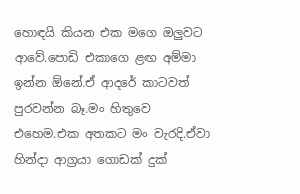හොඳයි කියන එක මගෙ ඔලුවට ආවේ.පොඩි එකාගෙ ළඟ අම්මා ඉන්න ඕනේ.ඒ ආදරේ කාටවත් පුරවන්න බෑ.මං හිතුවෙ එහෙම.එක අතකට මං වැරදි.ඒවා හින්දා ආග්‍රයා ගොඩක් දුක්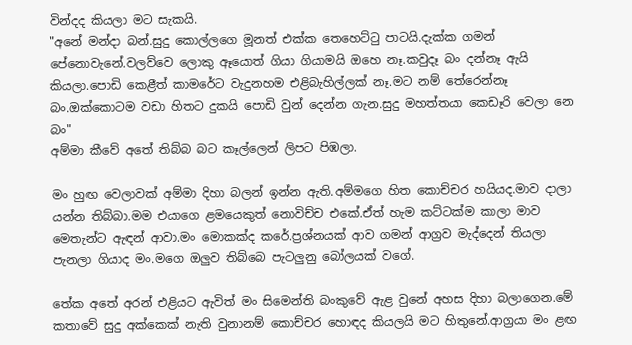වින්දද කියලා මට සැකයි.
"අනේ මන්දා බන්.සුදු කොල්ලගෙ මූනත් එක්ක තෙහෙට්ටු පාටයි.දැක්ක ගමන් පේනොවැනේ.වලව්වෙ ලොකු ඈයොත් ගියා ගියාමයි ඔහෙ නෑ.කවුදෑ බං දන්නෑ ඇයි කියලා.පොඩි කෙළීත් කාමරේට වැදුනහම එළිබැහිල්ලක් නෑ.මට නම් තේරෙන්නෑ බං.ඔක්කොටම වඩා හිතට දුකයි පොඩි වුන් දෙන්න ගැන.සුදු මහත්තයා කෙඩෑරි වෙලා නෙ බං"
අම්මා කීවේ අතේ තිබ්බ බට කෑල්ලෙන් ලිපට පිඹලා.

මං හුඟ වෙලාවක් අම්මා දිහා බලන් ඉන්න ඇති.අම්මගෙ හිත කොච්චර හයියද.මාව දාලා යන්න තිබ්බා.මම එයාගෙ ළමයෙකුත් නොවිච්ච එකේ.ඒත් හැම කට්ටක්ම කාලා මාව මෙතැන්ට ඇඳන් ආවා.මං මොකක්ද කරේ.ප්‍රශ්නයක් ආව ගමන් ආග්‍රව මැද්දෙන් තියලා පැනලා ගියාද මං.මගෙ ඔලුව තිබ්බෙ පැටලුනු බෝලයක් වගේ.

තේක අතේ අරන් එළියට ඇවිත් මං සිමෙන්ති බංකුවේ ඇළ වුනේ අහස දිහා බලාගෙන.මේ කතාවේ සුදු අක්කෙක් නැති වුනානම් කොච්චර හොඳද කියලයි මට හිතුනේ.ආග්‍රයා මං ළඟ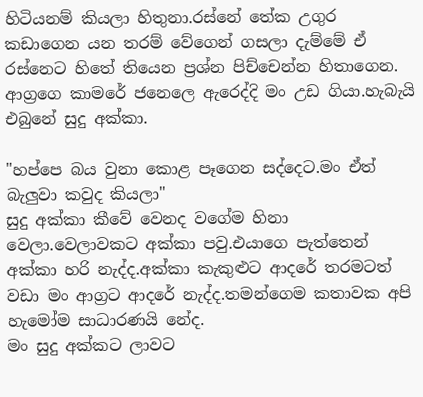හිටියනම් කියලා හිතුනා.රස්නේ තේක උගුර කඩාගෙන යන තරම් වේගෙන් ගසලා දැම්මේ ඒ රස්නෙට හිතේ තියෙන ප්‍රශ්න පිච්චෙන්න හිතාගෙන.
ආග්‍රගෙ කාමරේ ජනෙලෙ ඇරෙද්දි මං උඩ ගියා.හැබැයි එබුනේ සුදු අක්කා.

"හප්පෙ බය වුනා කොළ පෑගෙන සද්දෙට.මං ඒත් බැලුවා කවුද කියලා"
සුදු අක්කා කීවේ වෙනද වගේම හිනා වෙලා.වෙලාවකට අක්කා පවු.එයාගෙ පැත්තෙන් අක්කා හරි නැද්ද.අක්කා කැකුළුට ආදරේ තරමටත් වඩා මං ආග්‍රට ආදරේ නැද්ද.තමන්ගෙම කතාවක අපි හැමෝම සාධාරණයි නේද.
මං සුදු අක්කට ලාවට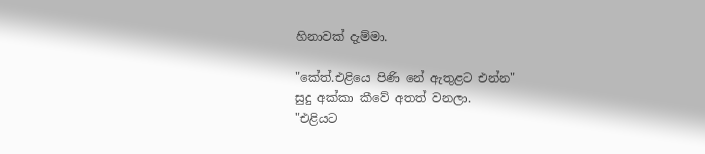හිනාවක් දැම්මා.

"කේත්.එළියෙ පිණි නේ ඇතුළට එන්න"
සුදු අක්කා කීවේ අතත් වනලා.
"එළියට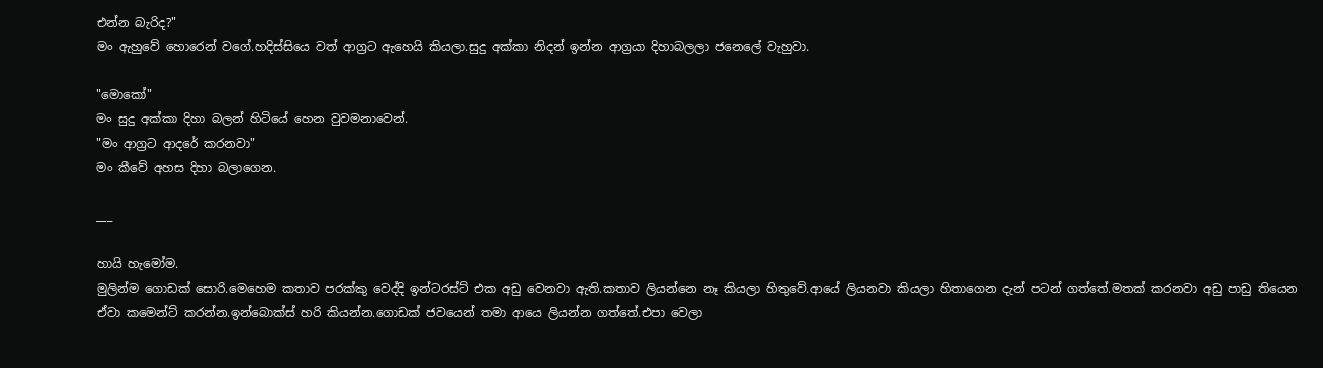එන්න බැරිද?"
මං ඇහුවේ හොරෙන් වගේ.හදිස්සියෙ වත් ආග්‍රට ඇහෙයි කියලා.සුදු අක්කා නිදන් ඉන්න ආග්‍රයා දිහාබලලා ජනෙලේ වැහුවා.

"මොකෝ"
මං සුදු අක්කා දිහා බලන් හිටියේ හෙන වුවමනාවෙන්.
"මං ආග්‍රට ආදරේ කරනවා"
මං කීවේ අහස දිහා බලාගෙන.

___

හායි හැමෝම.
මුලින්ම ගොඩක් සොරි.මෙහෙම කතාව පරක්කු වෙද්දි ඉන්ටරස්ට් එක අඩු වෙනවා ඇති.කතාව ලියන්නෙ නෑ කියලා හිතුවේ.ආයේ ලියනවා කියලා හිතාගෙන දැන් පටන් ගත්තේ.මතක් කරනවා අඩු පාඩු තියෙන ඒවා කමෙන්ට් කරන්න.ඉන්බොක්ස් හරි කියන්න.ගොඩක් ජවයෙන් තමා ආයෙ ලියන්න ගත්තේ.එපා වෙලා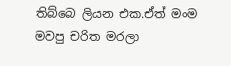තිබ්බෙ ලියන එක.ඒත් මංම මවපු චරිත මරලා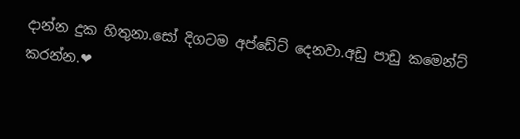දාන්න දුක හිතුනා.සෝ දිගටම අප්ඩේට් දෙනවා.අඩු පාඩු කමෙන්ට් කරන්න.❤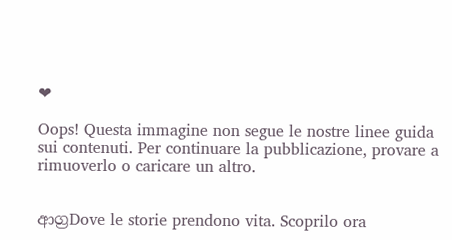❤

Oops! Questa immagine non segue le nostre linee guida sui contenuti. Per continuare la pubblicazione, provare a rimuoverlo o caricare un altro.


ආග්‍රDove le storie prendono vita. Scoprilo ora